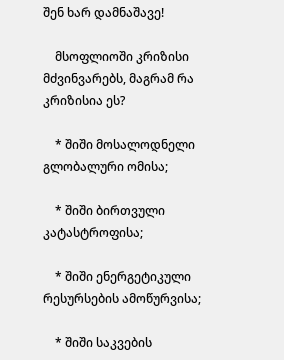შენ ხარ დამნაშავე!

    მსოფლიოში კრიზისი მძვინვარებს, მაგრამ რა კრიზისია ეს?

    * შიში მოსალოდნელი გლობალური ომისა;

    * შიში ბირთვული კატასტროფისა;

    * შიში ენერგეტიკული რესურსების ამოწურვისა;

    * შიში საკვების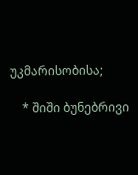უკმარისობისა;

    * შიში ბუნებრივი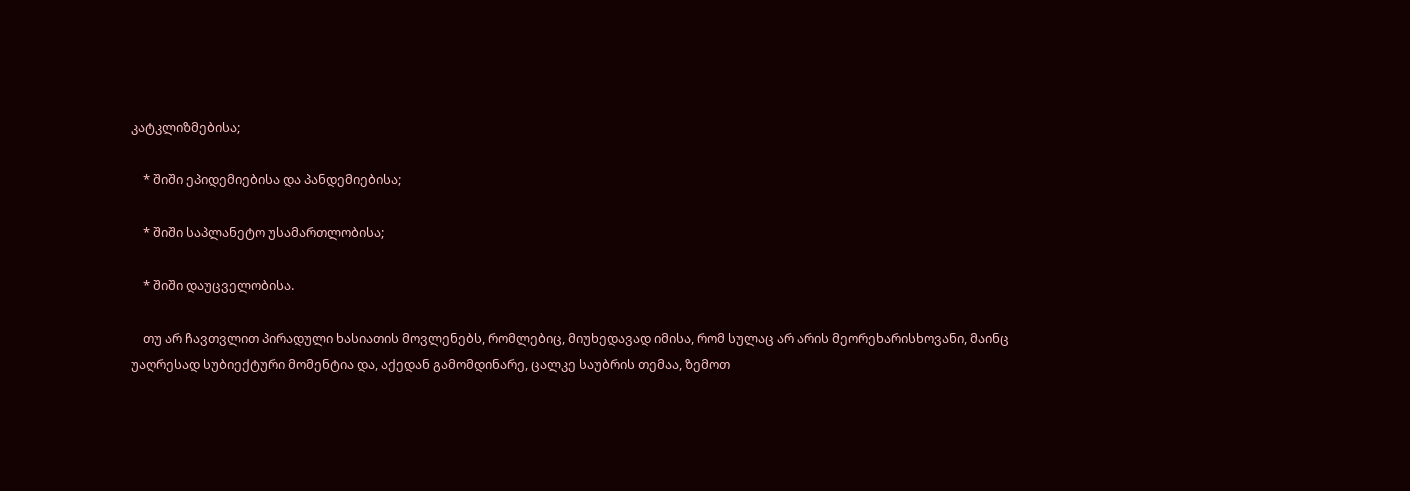კატკლიზმებისა;

    * შიში ეპიდემიებისა და პანდემიებისა;

    * შიში საპლანეტო უსამართლობისა;

    * შიში დაუცველობისა.

    თუ არ ჩავთვლით პირადული ხასიათის მოვლენებს, რომლებიც, მიუხედავად იმისა, რომ სულაც არ არის მეორეხარისხოვანი, მაინც უაღრესად სუბიექტური მომენტია და, აქედან გამომდინარე, ცალკე საუბრის თემაა, ზემოთ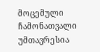მოცემული ჩამონათვალი უმთავრესია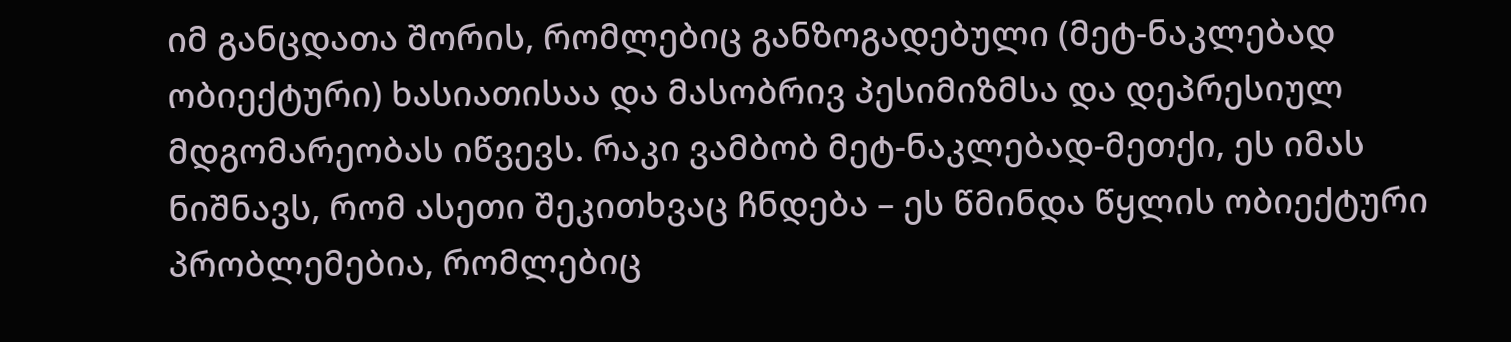იმ განცდათა შორის, რომლებიც განზოგადებული (მეტ-ნაკლებად ობიექტური) ხასიათისაა და მასობრივ პესიმიზმსა და დეპრესიულ მდგომარეობას იწვევს. რაკი ვამბობ მეტ-ნაკლებად-მეთქი, ეს იმას ნიშნავს, რომ ასეთი შეკითხვაც ჩნდება – ეს წმინდა წყლის ობიექტური პრობლემებია, რომლებიც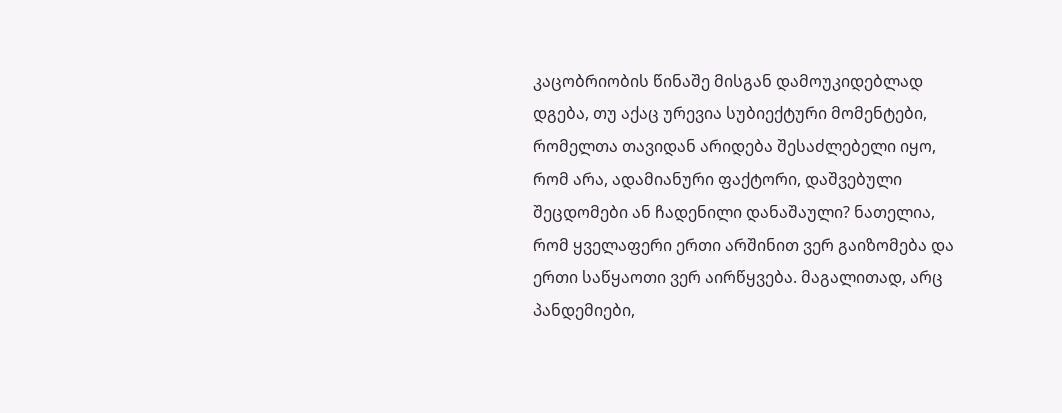კაცობრიობის წინაშე მისგან დამოუკიდებლად დგება, თუ აქაც ურევია სუბიექტური მომენტები, რომელთა თავიდან არიდება შესაძლებელი იყო, რომ არა, ადამიანური ფაქტორი, დაშვებული შეცდომები ან ჩადენილი დანაშაული? ნათელია, რომ ყველაფერი ერთი არშინით ვერ გაიზომება და ერთი საწყაოთი ვერ აირწყვება. მაგალითად, არც პანდემიები,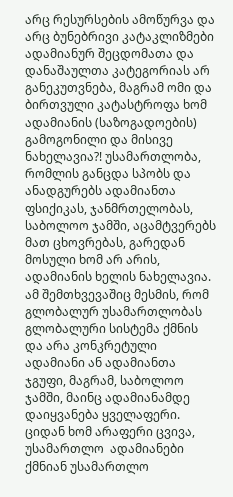არც რესურსების ამოწურვა და არც ბუნებრივი კატაკლიზმები ადამიანურ შეცდომათა და დანაშაულთა კატეგორიას არ განეკუთვნება, მაგრამ ომი და ბირთვული კატასტროფა ხომ ადამიანის (საზოგადოების) გამოგონილი და მისივე ნახელავია?! უსამართლობა, რომლის განცდა სპობს და ანადგურებს ადამიანთა ფსიქიკას, ჯანმრთელობას, საბოლოო ჯამში, აცამტვერებს მათ ცხოვრებას, გარედან მოსული ხომ არ არის, ადამიანის ხელის ნახელავია. ამ შემთხვევაშიც მესმის, რომ გლობალურ უსამართლობას გლობალური სისტემა ქმნის და არა კონკრეტული ადამიანი ან ადამიანთა ჯგუფი, მაგრამ, საბოლოო ჯამში, მაინც ადამიანამდე დაიყვანება ყველაფერი. ციდან ხომ არაფერი ცვივა, უსამართლო  ადამიანები ქმნიან უსამართლო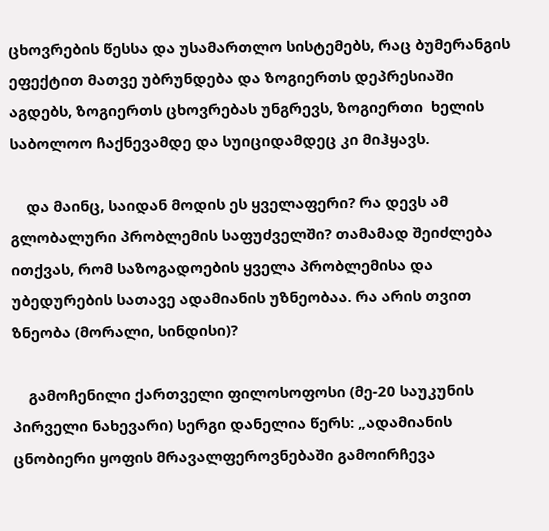ცხოვრების წესსა და უსამართლო სისტემებს, რაც ბუმერანგის ეფექტით მათვე უბრუნდება და ზოგიერთს დეპრესიაში აგდებს, ზოგიერთს ცხოვრებას უნგრევს, ზოგიერთი  ხელის საბოლოო ჩაქნევამდე და სუიციდამდეც კი მიჰყავს.

    და მაინც, საიდან მოდის ეს ყველაფერი? რა დევს ამ გლობალური პრობლემის საფუძველში? თამამად შეიძლება ითქვას, რომ საზოგადოების ყველა პრობლემისა და უბედურების სათავე ადამიანის უზნეობაა. რა არის თვით ზნეობა (მორალი, სინდისი)?

    გამოჩენილი ქართველი ფილოსოფოსი (მე-20 საუკუნის პირველი ნახევარი) სერგი დანელია წერს: „ადამიანის ცნობიერი ყოფის მრავალფეროვნებაში გამოირჩევა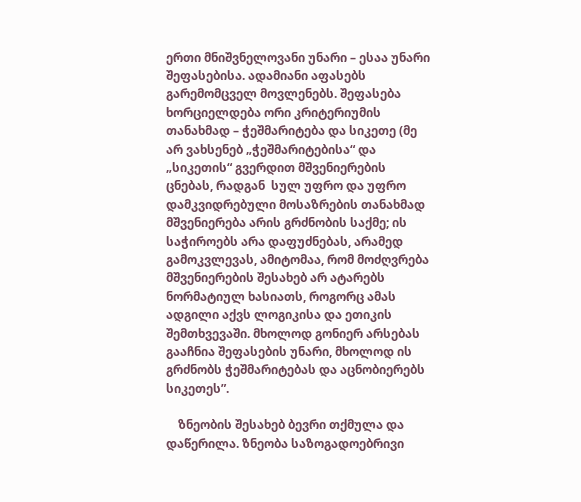ერთი მნიშვნელოვანი უნარი – ესაა უნარი შეფასებისა. ადამიანი აფასებს გარემომცველ მოვლენებს. შეფასება ხორციელდება ორი კრიტერიუმის თანახმად – ჭეშმარიტება და სიკეთე (მე არ ვახსენებ „ჭეშმარიტებისა“ და „სიკეთის“ გვერდით მშვენიერების ცნებას, რადგან  სულ უფრო და უფრო დამკვიდრებული მოსაზრების თანახმად მშვენიერება არის გრძნობის საქმე; ის საჭიროებს არა დაფუძნებას, არამედ გამოკვლევას, ამიტომაა, რომ მოძღვრება მშვენიერების შესახებ არ ატარებს ნორმატიულ ხასიათს, როგორც ამას ადგილი აქვს ლოგიკისა და ეთიკის შემთხვევაში. მხოლოდ გონიერ არსებას გააჩნია შეფასების უნარი, მხოლოდ ის გრძნობს ჭეშმარიტებას და აცნობიერებს სიკეთეს”.

    ზნეობის შესახებ ბევრი თქმულა და დაწერილა. ზნეობა საზოგადოებრივი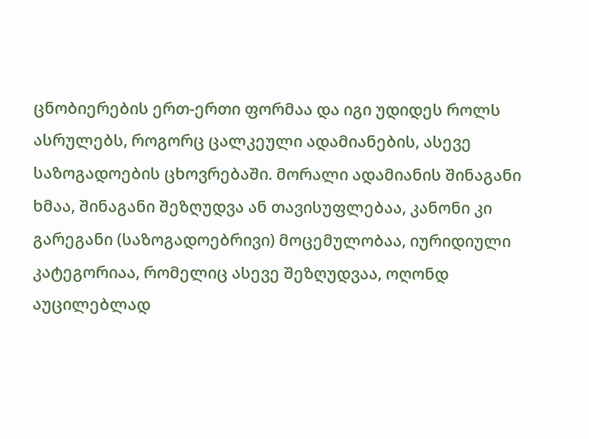ცნობიერების ერთ-ერთი ფორმაა და იგი უდიდეს როლს ასრულებს, როგორც ცალკეული ადამიანების, ასევე  საზოგადოების ცხოვრებაში. მორალი ადამიანის შინაგანი ხმაა, შინაგანი შეზღუდვა ან თავისუფლებაა, კანონი კი გარეგანი (საზოგადოებრივი) მოცემულობაა, იურიდიული კატეგორიაა, რომელიც ასევე შეზღუდვაა, ოღონდ აუცილებლად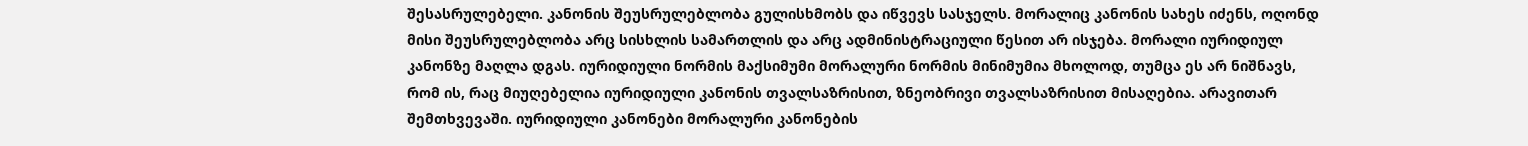შესასრულებელი. კანონის შეუსრულებლობა გულისხმობს და იწვევს სასჯელს. მორალიც კანონის სახეს იძენს, ოღონდ მისი შეუსრულებლობა არც სისხლის სამართლის და არც ადმინისტრაციული წესით არ ისჯება. მორალი იურიდიულ კანონზე მაღლა დგას. იურიდიული ნორმის მაქსიმუმი მორალური ნორმის მინიმუმია მხოლოდ, თუმცა ეს არ ნიშნავს, რომ ის, რაც მიუღებელია იურიდიული კანონის თვალსაზრისით, ზნეობრივი თვალსაზრისით მისაღებია. არავითარ შემთხვევაში. იურიდიული კანონები მორალური კანონების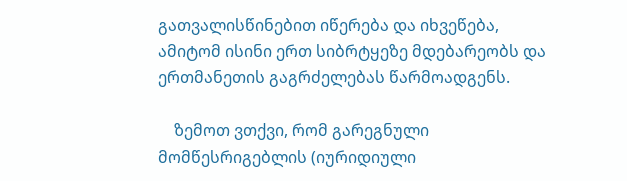გათვალისწინებით იწერება და იხვეწება, ამიტომ ისინი ერთ სიბრტყეზე მდებარეობს და ერთმანეთის გაგრძელებას წარმოადგენს.

    ზემოთ ვთქვი, რომ გარეგნული მომწესრიგებლის (იურიდიული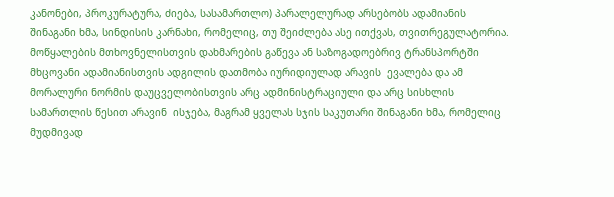კანონები, პროკურატურა, ძიება, სასამართლო) პარალელურად არსებობს ადამიანის შინაგანი ხმა, სინდისის კარნახი, რომელიც, თუ შეიძლება ასე ითქვას, თვითრეგულატორია. მოწყალების მთხოვნელისთვის დახმარების გაწევა ან საზოგადოებრივ ტრანსპორტში მხცოვანი ადამიანისთვის ადგილის დათმობა იურიდიულად არავის  ევალება და ამ მორალური ნორმის დაუცველობისთვის არც ადმინისტრაციული და არც სისხლის სამართლის წესით არავინ  ისჯება, მაგრამ ყველას სჯის საკუთარი შინაგანი ხმა, რომელიც მუდმივად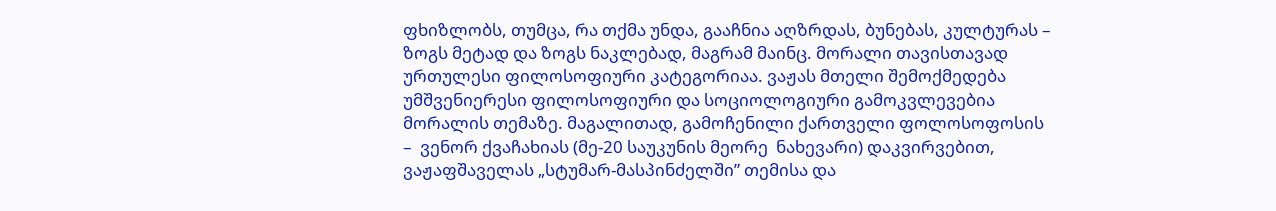ფხიზლობს, თუმცა, რა თქმა უნდა, გააჩნია აღზრდას, ბუნებას, კულტურას – ზოგს მეტად და ზოგს ნაკლებად, მაგრამ მაინც. მორალი თავისთავად ურთულესი ფილოსოფიური კატეგორიაა. ვაჟას მთელი შემოქმედება უმშვენიერესი ფილოსოფიური და სოციოლოგიური გამოკვლევებია მორალის თემაზე. მაგალითად, გამოჩენილი ქართველი ფოლოსოფოსის –  ვენორ ქვაჩახიას (მე-20 საუკუნის მეორე  ნახევარი) დაკვირვებით, ვაჟაფშაველას „სტუმარ-მასპინძელში” თემისა და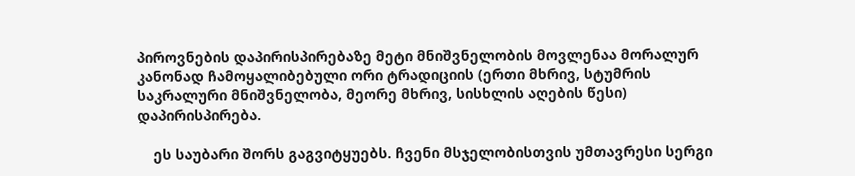პიროვნების დაპირისპირებაზე მეტი მნიშვნელობის მოვლენაა მორალურ კანონად ჩამოყალიბებული ორი ტრადიციის (ერთი მხრივ, სტუმრის საკრალური მნიშვნელობა, მეორე მხრივ, სისხლის აღების წესი) დაპირისპირება.

    ეს საუბარი შორს გაგვიტყუებს. ჩვენი მსჯელობისთვის უმთავრესი სერგი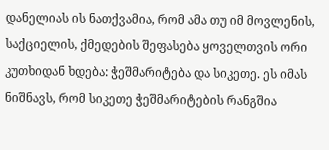დანელიას ის ნათქვამია, რომ ამა თუ იმ მოვლენის, საქციელის, ქმედების შეფასება ყოველთვის ორი კუთხიდან ხდება: ჭეშმარიტება და სიკეთე. ეს იმას ნიშნავს, რომ სიკეთე ჭეშმარიტების რანგშია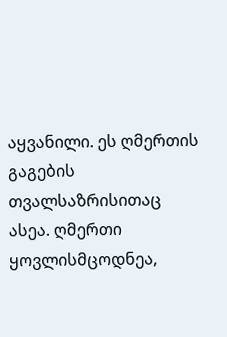აყვანილი. ეს ღმერთის გაგების თვალსაზრისითაც ასეა. ღმერთი ყოვლისმცოდნეა,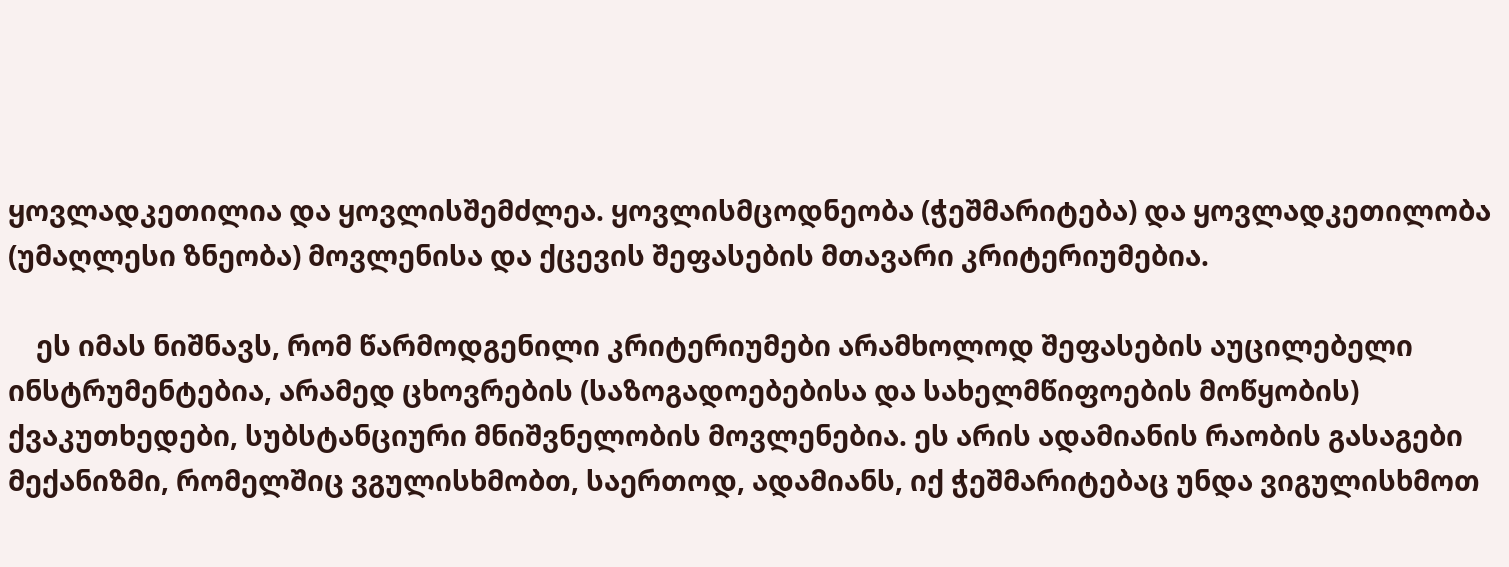ყოვლადკეთილია და ყოვლისშემძლეა. ყოვლისმცოდნეობა (ჭეშმარიტება) და ყოვლადკეთილობა (უმაღლესი ზნეობა) მოვლენისა და ქცევის შეფასების მთავარი კრიტერიუმებია.

    ეს იმას ნიშნავს, რომ წარმოდგენილი კრიტერიუმები არამხოლოდ შეფასების აუცილებელი ინსტრუმენტებია, არამედ ცხოვრების (საზოგადოებებისა და სახელმწიფოების მოწყობის) ქვაკუთხედები, სუბსტანციური მნიშვნელობის მოვლენებია. ეს არის ადამიანის რაობის გასაგები მექანიზმი, რომელშიც ვგულისხმობთ, საერთოდ, ადამიანს, იქ ჭეშმარიტებაც უნდა ვიგულისხმოთ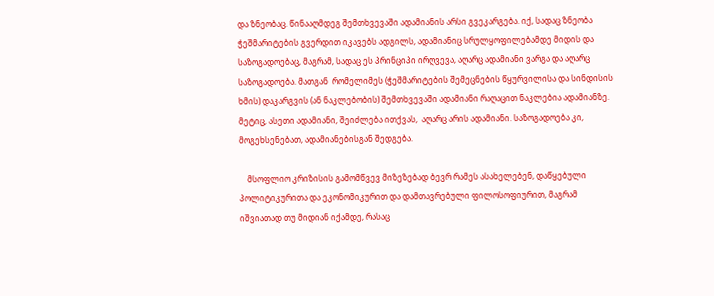და ზნეობაც. წინააღმდეგ შემთხვევაში ადამიანის არსი გვეკარგება. იქ, სადაც ზნეობა ჭეშმარიტების გვერდით იკავებს ადგილს, ადამიანიც სრულყოფილებამდე მიდის და საზოგადოებაც, მაგრამ, სადაც ეს პრინციპი ირღვევა, აღარც ადამიანი ვარგა და აღარც საზოგადოება. მათგან  რომელიმეს (ჭეშმარიტების შემეცნების წყურვილისა და სინდისის ხმის) დაკარგვის (ან ნაკლებობის) შემთხვევაში ადამიანი რაღაცით ნაკლებია ადამიანზე. მეტიც, ასეთი ადამიანი, შეიძლება ითქვას,  აღარც არის ადამიანი. საზოგადოება კი, მოგეხსენებათ, ადამიანებისგან შედგება.

    მსოფლიო კრიზისის გამომწვევ მიზეზებად ბევრ რამეს ასახელებენ, დაწყებული პოლიტიკურითა და ეკონომიკურით და დამთავრებული ფილოსოფიურით, მაგრამ იშვიათად თუ მიდიან იქამდე, რასაც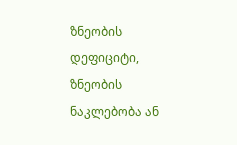ზნეობის დეფიციტი, ზნეობის ნაკლებობა ან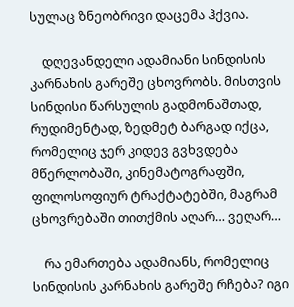სულაც ზნეობრივი დაცემა ჰქვია.

    დღევანდელი ადამიანი სინდისის კარნახის გარეშე ცხოვრობს. მისთვის სინდისი წარსულის გადმონაშთად, რუდიმენტად, ზედმეტ ბარგად იქცა, რომელიც ჯერ კიდევ გვხვდება მწერლობაში, კინემატოგრაფში, ფილოსოფიურ ტრაქტატებში, მაგრამ ცხოვრებაში თითქმის აღარ… ვეღარ…

    რა ემართება ადამიანს, რომელიც სინდისის კარნახის გარეშე რჩება? იგი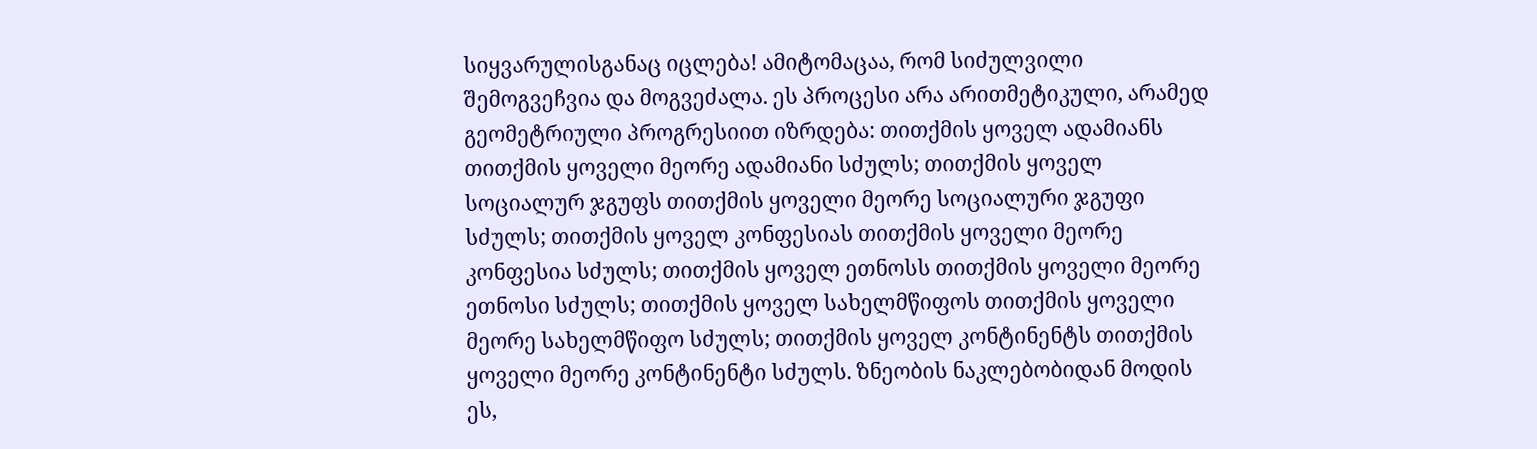სიყვარულისგანაც იცლება! ამიტომაცაა, რომ სიძულვილი შემოგვეჩვია და მოგვეძალა. ეს პროცესი არა არითმეტიკული, არამედ გეომეტრიული პროგრესიით იზრდება: თითქმის ყოველ ადამიანს თითქმის ყოველი მეორე ადამიანი სძულს; თითქმის ყოველ სოციალურ ჯგუფს თითქმის ყოველი მეორე სოციალური ჯგუფი სძულს; თითქმის ყოველ კონფესიას თითქმის ყოველი მეორე კონფესია სძულს; თითქმის ყოველ ეთნოსს თითქმის ყოველი მეორე ეთნოსი სძულს; თითქმის ყოველ სახელმწიფოს თითქმის ყოველი მეორე სახელმწიფო სძულს; თითქმის ყოველ კონტინენტს თითქმის ყოველი მეორე კონტინენტი სძულს. ზნეობის ნაკლებობიდან მოდის ეს,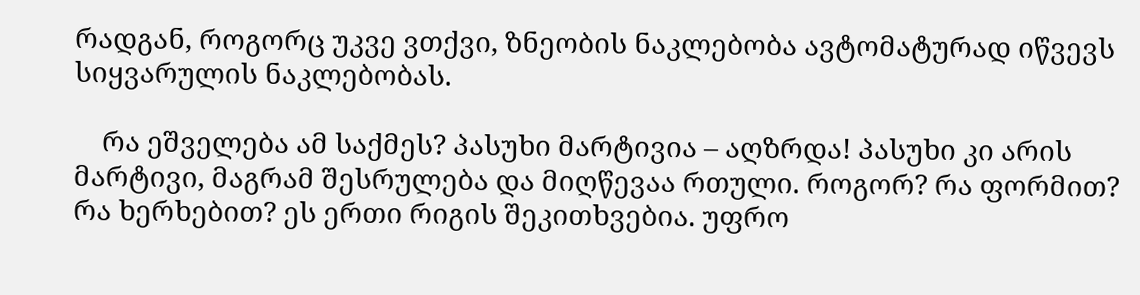რადგან, როგორც უკვე ვთქვი, ზნეობის ნაკლებობა ავტომატურად იწვევს სიყვარულის ნაკლებობას.

    რა ეშველება ამ საქმეს? პასუხი მარტივია – აღზრდა! პასუხი კი არის   მარტივი, მაგრამ შესრულება და მიღწევაა რთული. როგორ? რა ფორმით? რა ხერხებით? ეს ერთი რიგის შეკითხვებია. უფრო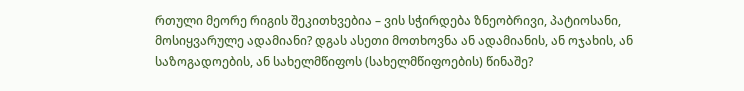რთული მეორე რიგის შეკითხვებია – ვის სჭირდება ზნეობრივი, პატიოსანი, მოსიყვარულე ადამიანი? დგას ასეთი მოთხოვნა ან ადამიანის, ან ოჯახის, ან საზოგადოების, ან სახელმწიფოს (სახელმწიფოების) წინაშე?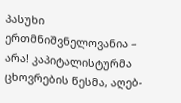პასუხი ერთმნიშვნელოვანია – არა! კაპიტალისტურმა ცხოვრების წესმა, აღებ-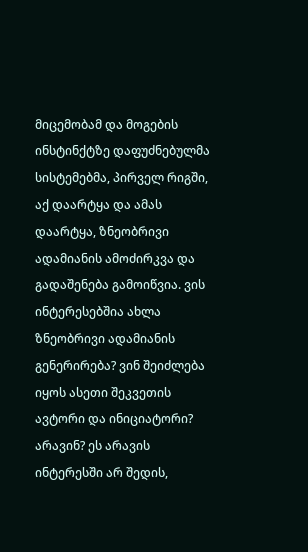მიცემობამ და მოგების ინსტინქტზე დაფუძნებულმა სისტემებმა, პირველ რიგში, აქ დაარტყა და ამას დაარტყა, ზნეობრივი ადამიანის ამოძირკვა და გადაშენება გამოიწვია. ვის ინტერესებშია ახლა ზნეობრივი ადამიანის გენერირება? ვინ შეიძლება იყოს ასეთი შეკვეთის ავტორი და ინიციატორი? არავინ? ეს არავის ინტერესში არ შედის,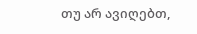თუ არ ავიღებთ,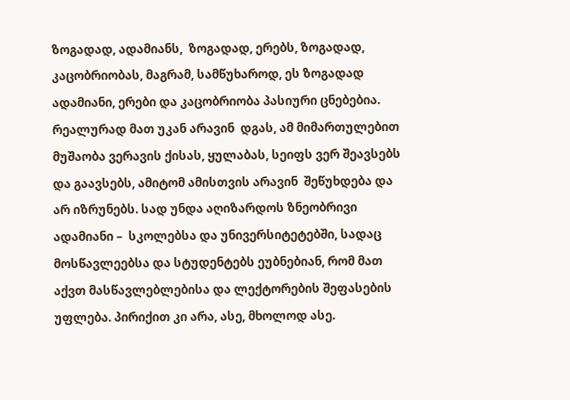ზოგადად, ადამიანს,  ზოგადად, ერებს, ზოგადად,  კაცობრიობას, მაგრამ, სამწუხაროდ, ეს ზოგადად ადამიანი, ერები და კაცობრიობა პასიური ცნებებია. რეალურად მათ უკან არავინ  დგას, ამ მიმართულებით მუშაობა ვერავის ქისას, ყულაბას, სეიფს ვერ შეავსებს და გაავსებს, ამიტომ ამისთვის არავინ  შეწუხდება და არ იზრუნებს. სად უნდა აღიზარდოს ზნეობრივი ადამიანი –  სკოლებსა და უნივერსიტეტებში, სადაც მოსწავლეებსა და სტუდენტებს ეუბნებიან, რომ მათ აქვთ მასწავლებლებისა და ლექტორების შეფასების უფლება. პირიქით კი არა, ასე, მხოლოდ ასე.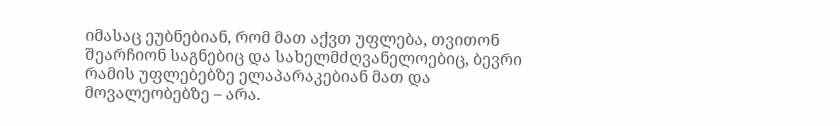იმასაც ეუბნებიან, რომ მათ აქვთ უფლება, თვითონ შეარჩიონ საგნებიც და სახელმძღვანელოებიც, ბევრი რამის უფლებებზე ელაპარაკებიან მათ და მოვალეობებზე – არა.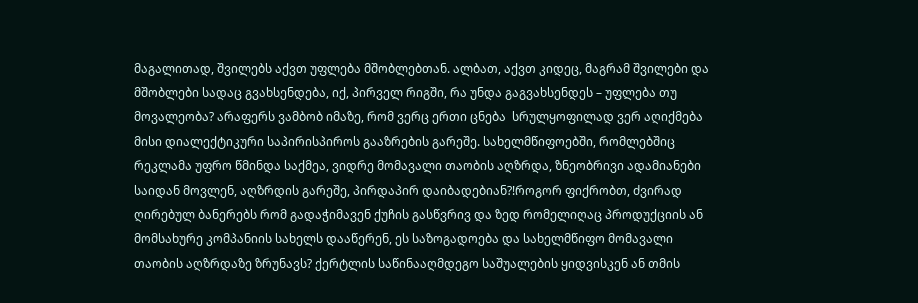მაგალითად, შვილებს აქვთ უფლება მშობლებთან. ალბათ, აქვთ კიდეც, მაგრამ შვილები და მშობლები სადაც გვახსენდება, იქ, პირველ რიგში, რა უნდა გაგვახსენდეს – უფლება თუ მოვალეობა? არაფერს ვამბობ იმაზე, რომ ვერც ერთი ცნება  სრულყოფილად ვერ აღიქმება  მისი დიალექტიკური საპირისპიროს გააზრების გარეშე. სახელმწიფოებში, რომლებშიც რეკლამა უფრო წმინდა საქმეა, ვიდრე მომავალი თაობის აღზრდა, ზნეობრივი ადამიანები საიდან მოვლენ, აღზრდის გარეშე, პირდაპირ დაიბადებიან?!როგორ ფიქრობთ, ძვირად ღირებულ ბანერებს რომ გადაჭიმავენ ქუჩის გასწვრივ და ზედ რომელიღაც პროდუქციის ან მომსახურე კომპანიის სახელს დააწერენ, ეს საზოგადოება და სახელმწიფო მომავალი თაობის აღზრდაზე ზრუნავს? ქერტლის საწინააღმდეგო საშუალების ყიდვისკენ ან თმის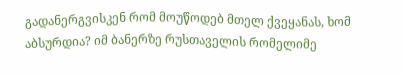გადანერგვისკენ რომ მოუწოდებ მთელ ქვეყანას, ხომ აბსურდია? იმ ბანერზე რუსთაველის რომელიმე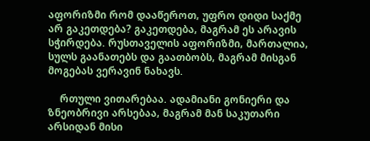აფორიზმი რომ დააწეროთ, უფრო დიდი საქმე არ გაკეთდება? გაკეთდება, მაგრამ ეს არავის სჭირდება. რუსთაველის აფორიზმი, მართალია, სულს გაანათებს და გაათბობს, მაგრამ მისგან მოგებას ვერავინ ნახავს.

    რთული ვითარებაა. ადამიანი გონიერი და ზნეობრივი არსებაა, მაგრამ მან საკუთარი არსიდან მისი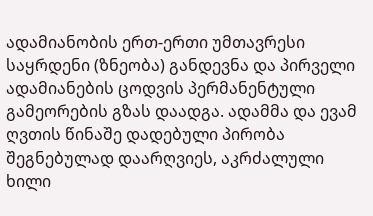ადამიანობის ერთ-ერთი უმთავრესი საყრდენი (ზნეობა) განდევნა და პირველი ადამიანების ცოდვის პერმანენტული გამეორების გზას დაადგა. ადამმა და ევამ ღვთის წინაშე დადებული პირობა შეგნებულად დაარღვიეს, აკრძალული ხილი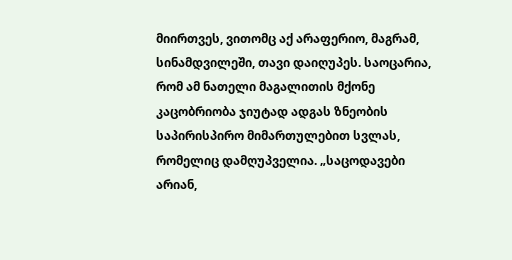მიირთვეს, ვითომც აქ არაფერიო, მაგრამ, სინამდვილეში, თავი დაიღუპეს. საოცარია, რომ ამ ნათელი მაგალითის მქონე კაცობრიობა ჯიუტად ადგას ზნეობის საპირისპირო მიმართულებით სვლას, რომელიც დამღუპველია. „საცოდავები არიან,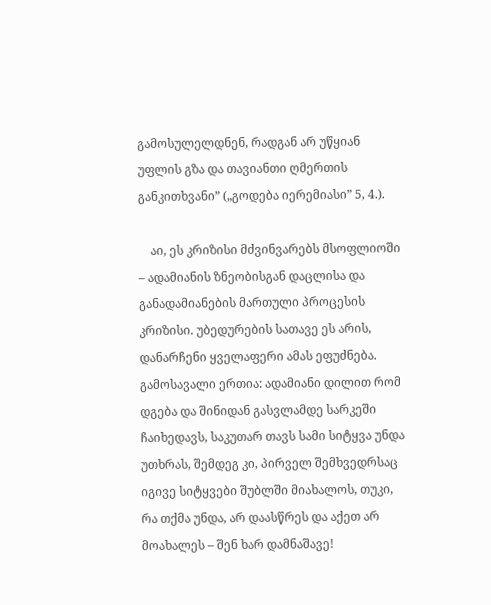გამოსულელდნენ, რადგან არ უწყიან უფლის გზა და თავიანთი ღმერთის განკითხვანი” („გოდება იერემიასი” 5, 4.).

    აი, ეს კრიზისი მძვინვარებს მსოფლიოში – ადამიანის ზნეობისგან დაცლისა და განადამიანების მართული პროცესის კრიზისი. უბედურების სათავე ეს არის, დანარჩენი ყველაფერი ამას ეფუძნება. გამოსავალი ერთია: ადამიანი დილით რომ დგება და შინიდან გასვლამდე სარკეში ჩაიხედავს, საკუთარ თავს სამი სიტყვა უნდა უთხრას, შემდეგ კი, პირველ შემხვედრსაც იგივე სიტყვები შუბლში მიახალოს, თუკი, რა თქმა უნდა, არ დაასწრეს და აქეთ არ მოახალეს – შენ ხარ დამნაშავე!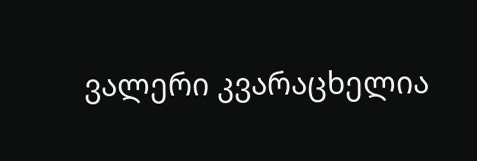ვალერი კვარაცხელია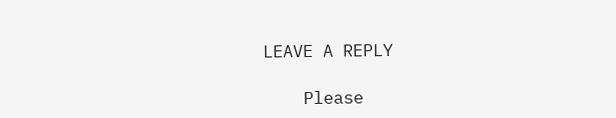LEAVE A REPLY

    Please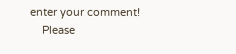enter your comment!
    Please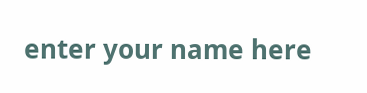enter your name here